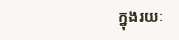ក្នុងរយៈ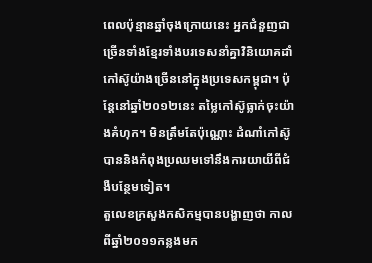ពេលប៉ុន្មានឆ្នាំចុងក្រោយនេះ អ្នកជំនួញជាច្រើនទាំងខ្មែរទាំងបរទេសនាំគ្នាវិនិយោគដាំកៅស៊ូយ៉ាងច្រើននៅក្នុងប្រទេសកម្ពុជា។ ប៉ុន្តែនៅឆ្នាំ២០១២នេះ តម្លៃកៅស៊ូធ្លាក់ចុះយ៉ាងគំហុក។ មិនត្រឹមតែប៉ុណ្ណោះ ដំណាំកៅស៊ូបាននិងកំពុងប្រឈមទៅនឹងការយាយីពីជំងឺបន្ថែមទៀត។
តួលេខក្រសួងកសិកម្មបានបង្ហាញថា កាលពីឆ្នាំ២០១១កន្លងមក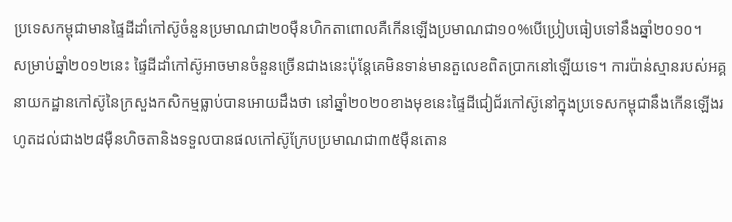ប្រទេសកម្ពុជាមានផ្ទៃដីដាំកៅស៊ូចំនួនប្រមាណជា២០ម៉ឺនហិកតាពោលគឺកើនឡើងប្រមាណជា១០%បើប្រៀបធៀបទៅនឹងឆ្នាំ២០១០។
សម្រាប់ឆ្នាំ២០១២នេះ ផ្ទៃដីដាំកៅស៊ូអាចមានចំនួនច្រើនជាងនេះប៉ុន្តែគេមិនទាន់មានតួលេខពិតប្រាកនៅឡើយទេ។ ការប៉ាន់ស្មានរបស់អគ្គនាយកដ្ឋានកៅស៊ូនៃក្រសួងកសិកម្មធ្លាប់បានអោយដឹងថា នៅឆ្នាំ២០២០ខាងមុខនេះផ្ទៃដីជៀជ័រកៅស៊ូនៅក្នុងប្រទេសកម្ពុជានឹងកើនឡើងរហូតដល់ជាង២៨ម៉ឺនហិចតានិងទទួលបានផលកៅស៊ូក្រែបប្រមាណជា៣៥ម៉ឺនតោន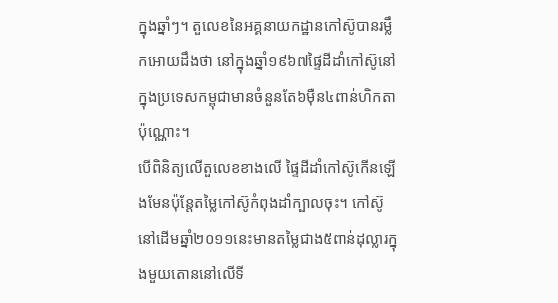ក្នុងឆ្នាំៗ។ តួលេខនៃអគ្គនាយកដ្ឋានកៅស៊ូបានរម្លឹកអោយដឹងថា នៅក្នុងឆ្នាំ១៩៦៧ផ្ទៃដីដាំកៅស៊ូនៅក្នុងប្រទេសកម្ពុជាមានចំនួនតែ៦ម៉ឺន៤ពាន់ហិកតាប៉ុណ្ណោះ។
បើពិនិត្យលើតួលេខខាងលើ ផ្ទៃដីដាំកៅស៊ូកើនឡើងមែនប៉ុន្តែតម្លៃកៅស៊ូកំពុងដាំក្បាលចុះ។ កៅស៊ូនៅដើមឆ្នាំ២០១១នេះមានតម្លៃជាង៥ពាន់ដុល្លារក្នុងមួយតោននៅលើទី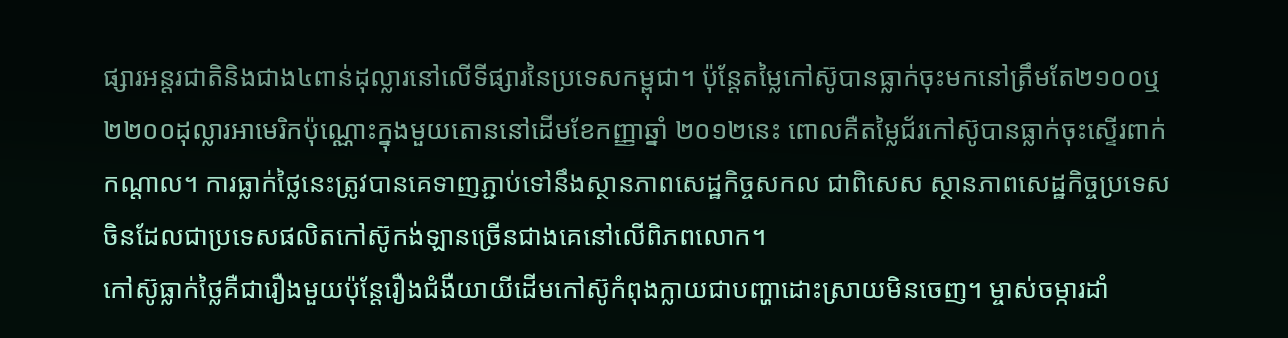ផ្សារអន្តរជាតិនិងជាង៤ពាន់ដុល្លារនៅលើទីផ្សារនៃប្រទេសកម្ពុជា។ ប៉ុន្តែតម្លៃកៅស៊ូបានធ្លាក់ចុះមកនៅត្រឹមតែ២១០០ឬ២២០០ដុល្លារអាមេរិកប៉ុណ្ណោះក្នុងមួយតោននៅដើមខែកញ្ញាឆ្នាំ ២០១២នេះ ពោលគឺតម្លៃជ័រកៅស៊ូបានធ្លាក់ចុះស្ទើរពាក់កណ្តាល។ ការធ្លាក់ថ្លៃនេះត្រូវបានគេទាញភ្ជាប់ទៅនឹងស្ថានភាពសេដ្ឋកិច្ចសកល ជាពិសេស ស្ថានភាពសេដ្ឋកិច្ចប្រទេសចិនដែលជាប្រទេសផលិតកៅស៊ូកង់ឡានច្រើនជាងគេនៅលើពិភពលោក។
កៅស៊ូធ្លាក់ថ្លៃគឺជារឿងមួយប៉ុន្តែរឿងជំងឺយាយីដើមកៅស៊ូកំពុងក្លាយជាបញ្ហាដោះស្រាយមិនចេញ។ ម្ចាស់ចម្ការដាំ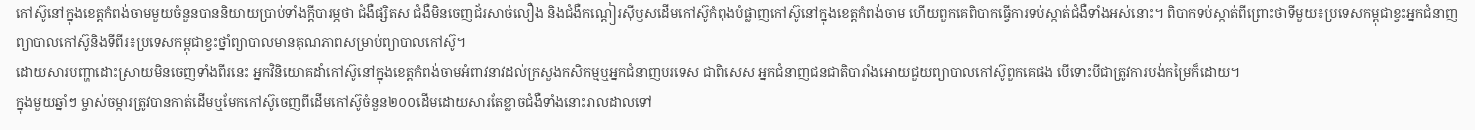កៅស៊ូនៅក្នុងខេត្តកំពង់ចាមមួយចំនួនបាននិយាយប្រាប់ទាំងក្តីបារម្ភថា ជំងឺផ្សិតស ជំងឺមិនចេញជ័រសាច់លឿង និងជំងឺកណ្តៀរស៊ីឫសដើមកៅស៊ូកំពុងបំផ្លាញកៅស៊ូនៅក្នុងខេត្តកំពង់ចាម ហើយពួកគេពិបាកធ្វើការទប់ស្កាត់ជំងឺទាំងអស់នោះ។ ពិបាកទប់ស្កាត់ពីព្រោះថាទីមួយ៖ប្រទេសកម្ពុជាខ្វះអ្នកជំនាញព្យាបាលកៅស៊ូនិងទីពីរ៖ប្រទេសកម្ពុជាខ្វះថ្នាំព្យាបាលមានគុណភាពសម្រាប់ព្យាបាលកៅស៊ូ។
ដោយសារបញ្ហាដោះស្រាយមិនចេញទាំងពីរនេះ អ្នកវិនិយោគដាំកៅស៊ូនៅក្នុងខេត្តកំពង់ចាមអំពាវនាវដល់ក្រសួងកសិកម្មឬអ្នកជំនាញបរទេស ជាពិសេស អ្នកជំនាញជនជាតិបារាំងអោយជួយព្យាបាលកៅស៊ូពួកគេផង បើទោះបីជាត្រូវការបង់កម្រៃក៏ដោយ។
ក្នុងមួយឆ្នាំៗ ម្ចាស់ចម្ការត្រូវបានកាត់ដើមឬមែកកៅស៊ូចេញពីដើមកៅស៊ូចំនួន២០០ដើមដោយសារតែខ្លាចជំងឺទាំងនោះរាលដាលទៅ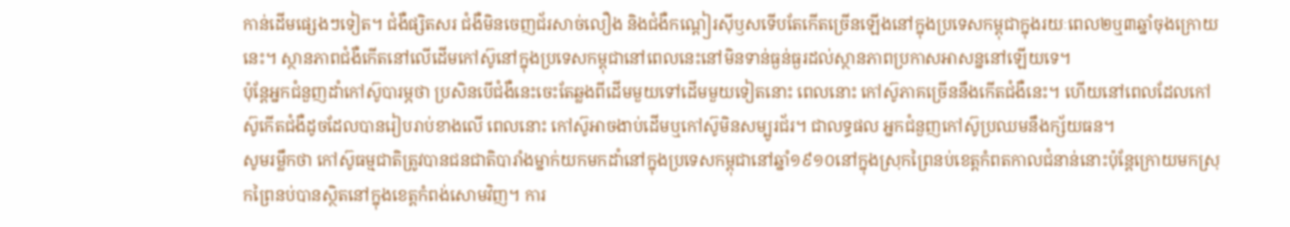កាន់ដើមផ្សេងៗទៀត។ ជំងឺផ្សិតសរ ជំងឺមិនចេញជ័រសាច់លឿង និងជំងឺកណ្តៀរស៊ីឫសទើបតែកើតច្រើនឡើងនៅក្នុងប្រទេសកម្ពុជាក្នុងរយៈពេល២ឬ៣ឆ្នាំចុងក្រោយនេះ។ ស្ថានភាពជំងឺកើតនៅលើដើមកៅស៊ូនៅក្នុងប្រទេសកម្ពុជានៅពេលនេះនៅមិនទាន់ធ្ងន់ធ្ងរដល់ស្ថានភាពប្រកាសអាសន្ននៅឡើយទេ។
ប៉ុន្តែអ្នកជំនួញដាំកៅស៊ូបារម្ភថា ប្រសិនបើជំងឺនេះចេះតែឆ្លងពីដើមមួយទៅដើមមួយទៀតនោះ ពេលនោះ កៅស៊ូភាគច្រើននឹងកើតជំងឺនេះ។ ហើយនៅពេលដែលកៅស៊ូកើតជំងឺដូចដែលបានរៀបរាប់ខាងលើ ពេលនោះ កៅស៊ូអាចងាប់ដើមឬកៅស៊ូមិនសម្បូរជ័រ។ ជាលទ្ធផល អ្នកជំនួញកៅស៊ូប្រឈមនឹងក្ស័យធន។
សូមរម្លឹកថា កៅស៊ូធម្មជាតិត្រូវបានជនជាតិបារាំងម្នាក់យកមកដាំនៅក្នុងប្រទេសកម្ពុជានៅឆ្នាំ១៩១០នៅក្នុងស្រុកព្រៃនប់ខេត្តកំពតកាលជំនាន់នោះប៉ុន្តែក្រោយមកស្រុកព្រៃនប់បានស្ថិតនៅក្នុងខេត្តកំពង់សោមវិញ។ ការ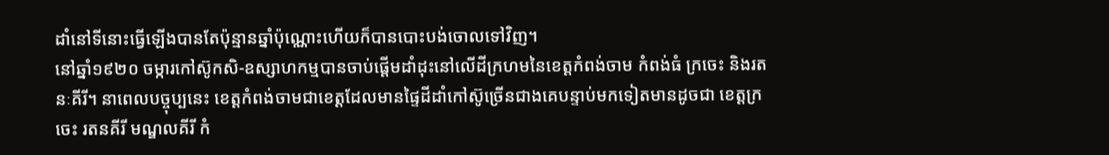ដាំនៅទីនោះធ្វើឡើងបានតែប៉ុន្មានឆ្នាំប៉ុណ្ណោះហើយក៏បានបោះបង់ចោលទៅវិញ។
នៅឆ្នាំ១៩២០ ចម្ការកៅស៊ូកសិ-ឧស្សាហកម្មបានចាប់ផ្តើមដាំដុះនៅលើដីក្រហមនៃខេត្តកំពង់ចាម កំពង់ធំ ក្រចេះ និងរតនៈគីរី។ នាពេលបច្ចុប្បនេះ ខេត្តកំពង់ចាមជាខេត្តដែលមានផ្ទៃដីដាំកៅស៊ូច្រើនជាងគេបន្ទាប់មកទៀតមានដូចជា ខេត្តក្រចេះ រតនគីរី មណ្ឌលគីរី កំ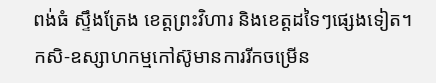ពង់ធំ ស្ទឹងត្រែង ខេត្តព្រះវិហារ និងខេត្តដទៃៗផ្សេងទៀត។
កសិ-ឧស្សាហកម្មកៅស៊ូមានការរីកចម្រើន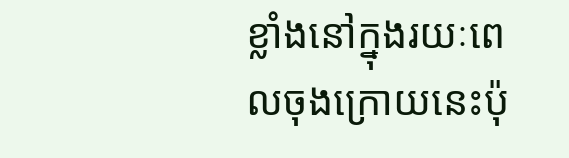ខ្លាំងនៅក្នុងរយៈពេលចុងក្រោយនេះប៉ុ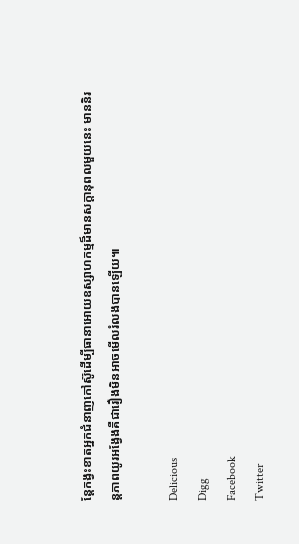ន្តែកង្វះខាតអ្នកជំនាញកៅស៊ូដើម្បីធានាអោយឧស្សាហកម្មដ៏មានសក្តានុពលមួយនេះ មាននិរន្តភាពយូរអង្វែងគឺជារឿងមិនអាចមើលរំលងបានឡើយ៕

Delicious
Digg
Facebook
Twitter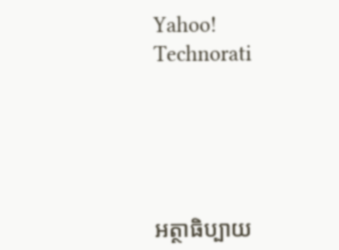Yahoo!
Technorati





អត្ថាធិប្បាយ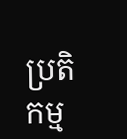ប្រតិកម្ម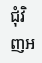ជុំវិញអ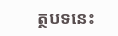ត្ថបទនេះ